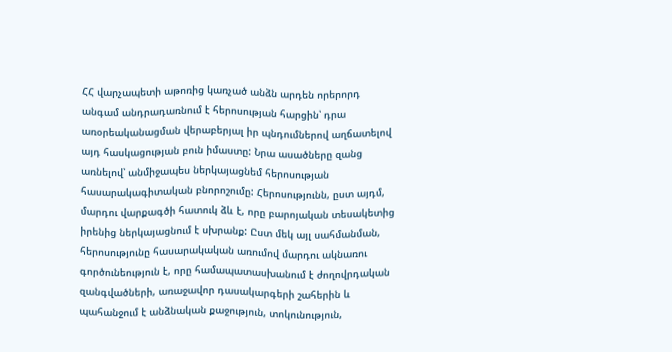ՀՀ վարչապետի աթոռից կառչած անձն արդեն որերորդ անգամ անդրադառնում է հերոսության հարցին՝ դրա առօրեականացման վերաբերյալ իր պնդումներով աղճատելով այդ հասկացության բուն իմաստը: Նրա ասածները զանց առնելով՝ անմիջապես ներկայացնեմ հերոսության հասարակագիտական բնորոշումը: Հերոսությունն, ըստ այդմ, մարդու վարքագծի հատուկ ձև է, որը բարոյական տեսակետից իրենից ներկայացնում է սխրանք: Ըստ մեկ այլ սահմանման, հերոսությունը հասարակական առումով մարդու ակնառու գործունեություն է, որը համապատասխանում է ժողովրդական զանգվածների, առաջավոր դասակարգերի շահերին և պահանջում է անձնական քաջություն, տոկունություն,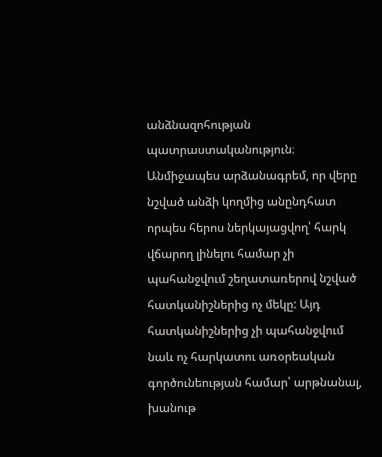անձնազոհության պատրաստականություն։ Անմիջապես արձանագրեմ, որ վերը նշված անձի կողմից անընդհատ որպես հերոս ներկայացվող՝ հարկ վճարող լինելու համար չի պահանջվում շեղատառերով նշված հատկանիշներից ոչ մեկը: Այդ հատկանիշներից չի պահանջվում նաև ոչ հարկատու առօրեական գործունեության համար՝ արթնանալ, խանութ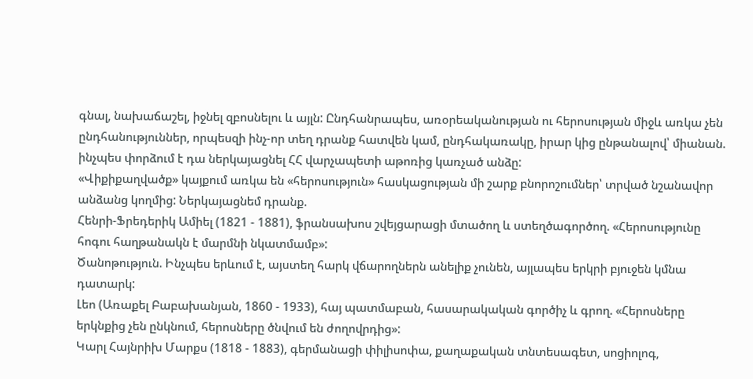գնալ, նախաճաշել, իջնել զբոսնելու և այլն: Ընդհանրապես, առօրեականության ու հերոսության միջև առկա չեն ընդհանություններ, որպեսզի ինչ-որ տեղ դրանք հատվեն կամ, ընդհակառակը, իրար կից ընթանալով՝ միանան. ինչպես փորձում է դա ներկայացնել ՀՀ վարչապետի աթոռից կառչած անձը:
«Վիքիքաղվածք» կայքում առկա են «հերոսություն» հասկացության մի շարք բնորոշումներ՝ տրված նշանավոր անձանց կողմից: Ներկայացնեմ դրանք.
Հենրի-Ֆրեդերիկ Ամիել (1821 - 1881), ֆրանսախոս շվեյցարացի մտածող և ստեղծագործող. «Հերոսությունը հոգու հաղթանակն է մարմնի նկատմամբ»:
Ծանոթություն. Ինչպես երևում է, այստեղ հարկ վճարողներն անելիք չունեն, այլապես երկրի բյուջեն կմնա դատարկ:
Լեո (Առաքել Բաբախանյան, 1860 - 1933), հայ պատմաբան, հասարակական գործիչ և գրող. «Հերոսները երկնքից չեն ընկնում, հերոսները ծնվում են ժողովրդից»:
Կարլ Հայնրիխ Մարքս (1818 - 1883), գերմանացի փիլիսոփա, քաղաքական տնտեսագետ, սոցիոլոգ,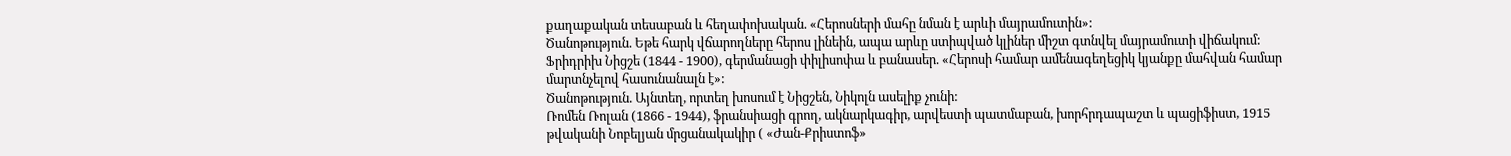քաղաքական տեսաբան և հեղափոխական. «Հերոսների մահը նման է արևի մայրամուտին»:
Ծանոթություն. Եթե հարկ վճարողները հերոս լինեին, ապա արևը ստիպված կլիներ միշտ գտնվել մայրամուտի վիճակում:
Ֆրիդրիխ Նիցշե (1844 - 1900), գերմանացի փիլիսոփա և բանասեր. «Հերոսի համար ամենագեղեցիկ կյանքը մահվան համար մարտնչելով հասունանալն է»:
Ծանոթություն. Այնտեղ, որտեղ խոսում է Նիցշեն, Նիկոլն ասելիք չունի:
Ռոմեն Ռոլան (1866 - 1944), ֆրանսիացի գրող, ակնարկագիր, արվեստի պատմաբան, խորհրդապաշտ և պացիֆիստ, 1915 թվականի Նոբելյան մրցանակակիր ( «Ժան-Քրիստոֆ»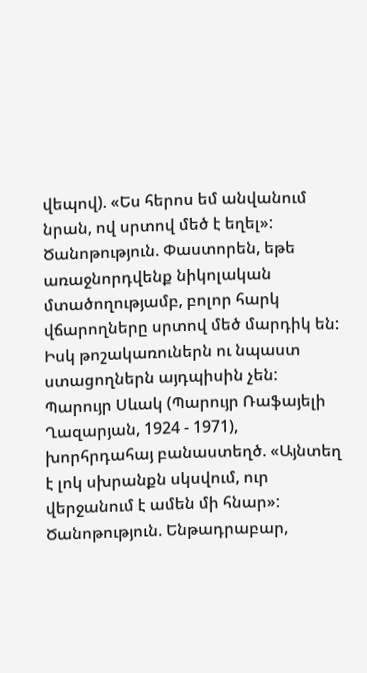վեպով). «Ես հերոս եմ անվանում նրան, ով սրտով մեծ է եղել»:
Ծանոթություն. Փաստորեն, եթե առաջնորդվենք նիկոլական մտածողությամբ, բոլոր հարկ վճարողները սրտով մեծ մարդիկ են: Իսկ թոշակառուներն ու նպաստ ստացողներն այդպիսին չեն:
Պարույր Սևակ (Պարույր Ռաֆայելի Ղազարյան, 1924 - 1971), խորհրդահայ բանաստեղծ. «Այնտեղ է լոկ սխրանքն սկսվում, ուր վերջանում է ամեն մի հնար»:
Ծանոթություն. Ենթադրաբար,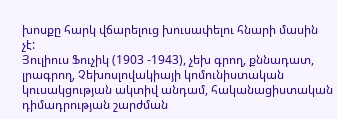խոսքը հարկ վճարելուց խուսափելու հնարի մասին չէ:
Յուլիուս Ֆուչիկ (1903 -1943), չեխ գրող, քննադատ, լրագրող, Չեխոսլովակիայի կոմունիստական կուսակցության ակտիվ անդամ, հականացիստական դիմադրության շարժման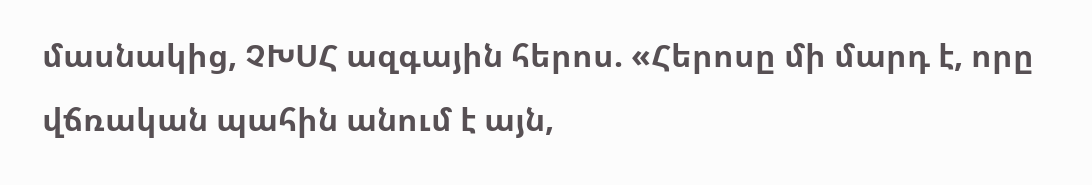մասնակից, ՉԽՍՀ ազգային հերոս. «Հերոսը մի մարդ է, որը վճռական պահին անում է այն,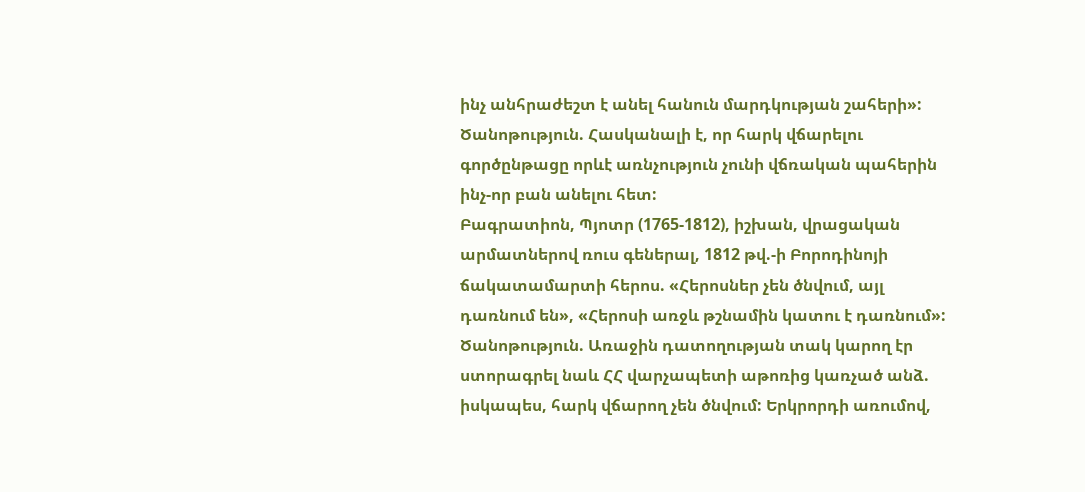ինչ անհրաժեշտ է անել հանուն մարդկության շահերի»:
Ծանոթություն. Հասկանալի է, որ հարկ վճարելու գործընթացը որևէ առնչություն չունի վճռական պահերին ինչ-որ բան անելու հետ:
Բագրատիոն, Պյոտր (1765-1812), իշխան, վրացական արմատներով ռուս գեներալ, 1812 թվ.-ի Բորոդինոյի ճակատամարտի հերոս. «Հերոսներ չեն ծնվում, այլ դառնում են», «Հերոսի առջև թշնամին կատու է դառնում»:
Ծանոթություն. Առաջին դատողության տակ կարող էր ստորագրել նաև ՀՀ վարչապետի աթոռից կառչած անձ. իսկապես, հարկ վճարող չեն ծնվում: Երկրորդի առումով,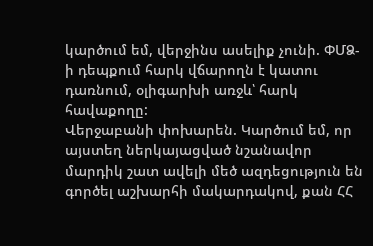կարծում եմ, վերջինս ասելիք չունի. ՓՄՁ-ի դեպքում հարկ վճարողն է կատու դառնում, օլիգարխի առջև՝ հարկ հավաքողը:
Վերջաբանի փոխարեն. Կարծում եմ, որ այստեղ ներկայացված նշանավոր մարդիկ շատ ավելի մեծ ազդեցություն են գործել աշխարհի մակարդակով, քան ՀՀ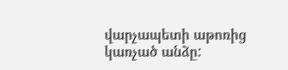վարչապետի աթոռից կառչած անձը: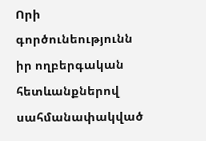Որի գործունեությունն իր ողբերգական հետևանքներով սահմանափակված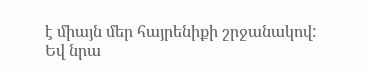է միայն մեր հայրենիքի շրջանակով: Եվ նրա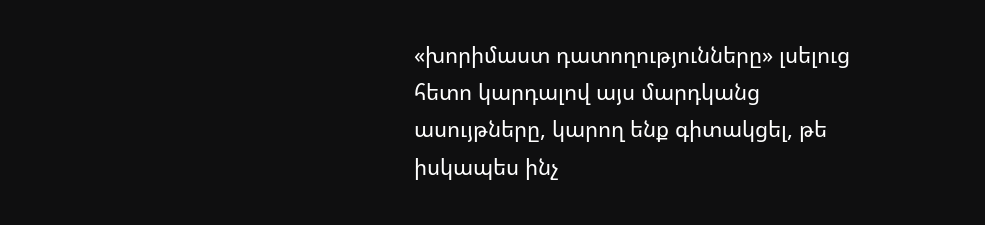«խորիմաստ դատողությունները» լսելուց հետո կարդալով այս մարդկանց ասույթները, կարող ենք գիտակցել, թե իսկապես ինչ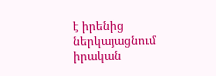է իրենից ներկայացնում իրական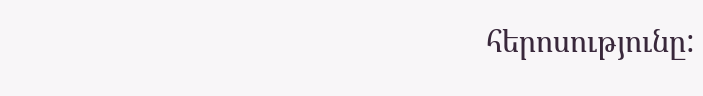հերոսությունը: